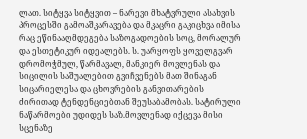ლათ. სიტყვა სიტყვით – ნარევი მხატვრული ასახვის პროცესში გამოაშკარავება და მკაცრი გაკიცხვა იმისა რაც ეწინააღმდეგება საზოგადოების სოც, მორალურ და ესთეტიკურ იდეალებს. ს. უარყოფს ყოველგვარ დრომოჭმულ, წარმავალ, მანკიერ მოვლენას და სიცილის საშუალებით გვიჩვენებს მათ შინაგან სიცარიელესა და ცხოვრების განვითარების ძირითად ტენდენციებთან შეუსაბამობას. სატირული ნაწარმოები უდიდეს საზ.მოვლენად იქცევა მისი სცენაზე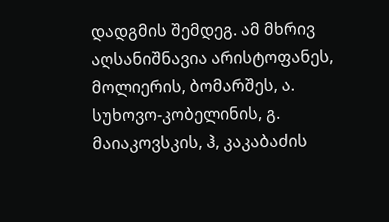დადგმის შემდეგ. ამ მხრივ აღსანიშნავია არისტოფანეს, მოლიერის, ბომარშეს, ა. სუხოვო-კობელინის, გ. მაიაკოვსკის, ჰ, კაკაბაძის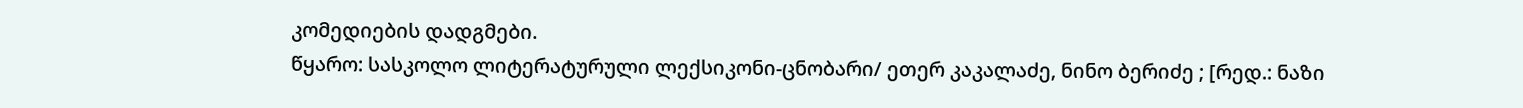კომედიების დადგმები.
წყარო: სასკოლო ლიტერატურული ლექსიკონი-ცნობარი/ ეთერ კაკალაძე, ნინო ბერიძე ; [რედ.: ნაზი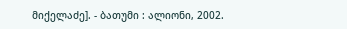მიქელაძე]. - ბათუმი : ალიონი, 2002.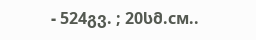- 524გვ. ; 20სმ.см..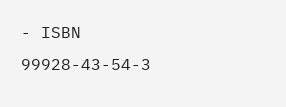- ISBN 99928-43-54-3